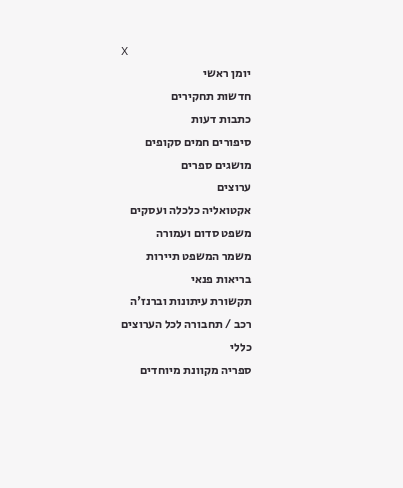X
יומן ראשי
חדשות תחקירים
כתבות דעות
סיפורים חמים סקופים
מושגים ספרים
ערוצים
אקטואליה כלכלה ועסקים
משפט סדום ועמורה
משמר המשפט תיירות
בריאות פנאי
תקשורת עיתונות וברנז'ה
רכב / תחבורה לכל הערוצים
כללי
ספריה מקוונת מיוחדים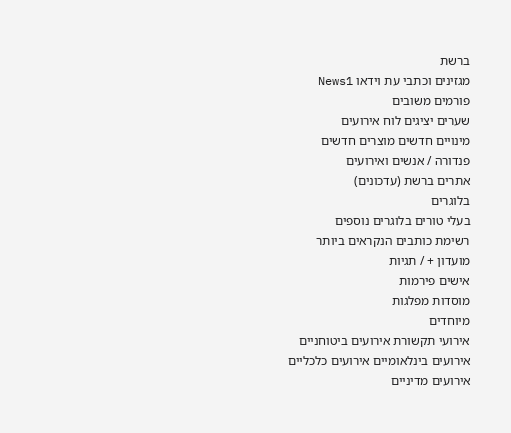ברשת
מגזינים וכתבי עת וידאו News1
פורמים משובים
שערים יציגים לוח אירועים
מינויים חדשים מוצרים חדשים
פנדורה / אנשים ואירועים
אתרים ברשת (עדכונים)
בלוגרים
בעלי טורים בלוגרים נוספים
רשימת כותבים הנקראים ביותר
מועדון + / תגיות
אישים פירמות
מוסדות מפלגות
מיוחדים
אירועי תקשורת אירועים ביטוחניים
אירועים בינלאומיים אירועים כלכליים
אירועים מדיניים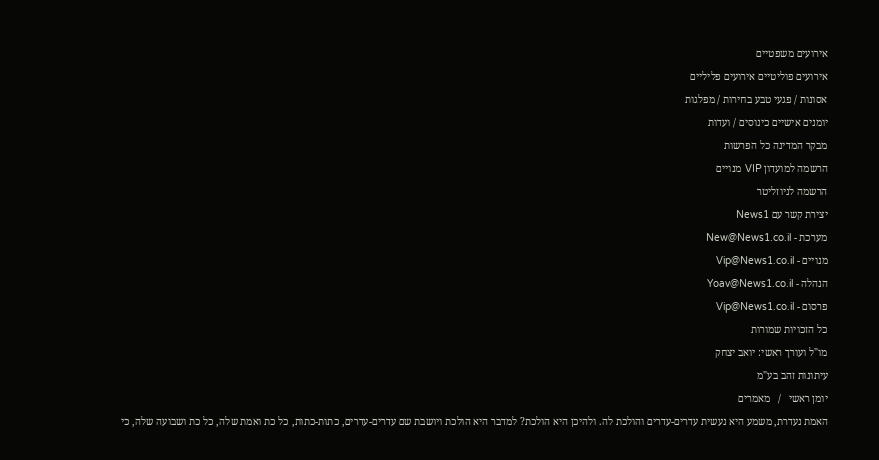אירועים משפטיים
אירועים פוליטיים אירועים פליליים
אסונות / פגעי טבע בחירות / מפלגות
יומנים אישיים כינוסים / ועדות
מבקר המדינה כל הפרשות
הרשמה למועדון VIP מנויים
הרשמה לניוזליטר
יצירת קשר עם News1
מערכת - New@News1.co.il
מנויים - Vip@News1.co.il
הנהלה - Yoav@News1.co.il
פרסום - Vip@News1.co.il
כל הזכויות שמורות
מו"ל ועורך ראשי: יואב יצחק
עיתונות זהב בע"מ
יומן ראשי   /   מאמרים
האמת נעדרת, משמע היא נעשית עדרים-עדרים והולכת לה. ולהיכן היא הולכת? למדבר היא הולכת ויושבת שם עדרים-עדרים, כתות-כתות, כל כת ואמת שלה, כל כת ושבועה שלה, כי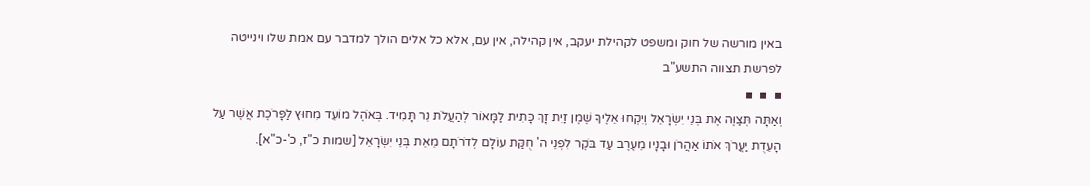באין מורשה של חוק ומשפט לקהילת יעקב, אין קהילה, אין עם, אלא כל אלים הולך למדבר עם אמת שלו וינייטה לפרשת תצווה התשע"ב
▪  ▪  ▪
וְאַתָּה תְּצַוֶּה אֶת בְּנֵי יִשְׂרָאֵל וְיִקְחוּ אֵלֶיךָ שֶׁמֶן זַיִת זָךְ כָּתִית לַמָּאוֹר לְהַעֲלֹת נֵר תָּמִיד. בְּאֹהֶל מוֹעֵד מִחוּץ לַפָּרֹכֶת אֲשֶׁר עַל הָעֵדֻת יַעֲרֹךְ אֹתוֹ אַהֲרֹן וּבָנָיו מֵעֶרֶב עַד בֹּקֶר לִפְנֵי ה' חֻקַּת עוֹלָם לְדֹרֹתָם מֵאֵת בְּנֵי יִשְׂרָאֵל [שמות כ"ז, כ'-כ"א].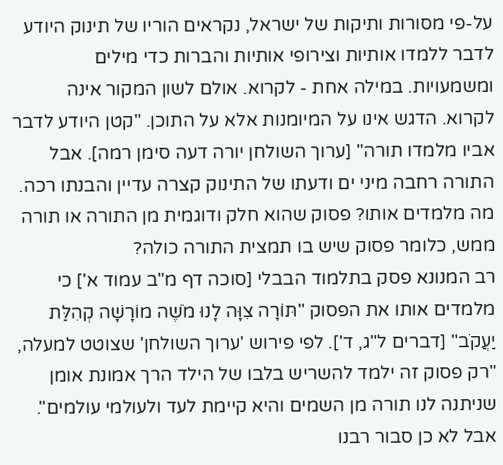על-פי מסורות ותיקות של ישראל, נקראים הוריו של תינוק היודע לדבר ללמדו אותיות וצירופי אותיות והברות כדי מילים ומשמעויות. במילה אחת - לקרוא. אולם לשון המקור אינה לקרוא. הדגש אינו על המיומנות אלא על התוכן. "קטן היודע לדבר אביו מלמדו תורה" [ערוך השולחן יורה דעה סימן רמה]. אבל התורה רחבה מיני ים ודעתו של התינוק קצרה עדיין והבנתו רכה. מה מלמדים אותו? פסוק שהוא חלק ודוגמית מן התורה או תורה ממש, כלומר פסוק שיש בו תמצית התורה כולה?
רב המנונא פסק בתלמוד הבבלי [סוכה דף מ"ב עמוד א'] כי מלמדים אותו את הפסוק "תּוֹרָה צִוָּה לָנוּ מֹשֶׁה מוֹרָשָׁה קְהִלַּת יַעֲקֹב" [דברים ל"ג, ד']. לפי פירוש 'ערוך השולחן' שצוטט למעלה, "רק פסוק זה ילמד להשריש בלבו של הילד הרך אמונת אומן שניתנה לנו תורה מן השמים והיא קיימת לעד ולעולמי עולמים". אבל לא כן סבור רבנו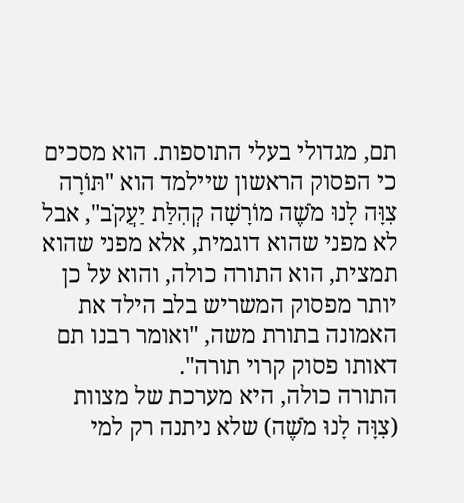תם, מגדולי בעלי התוספות. הוא מסכים כי הפסוק הראשון שיילמד הוא "תּוֹרָה צִוָּה לָנוּ מֹשֶׁה מוֹרָשָׁה קְהִלַּת יַעֲקֹב", אבל לא מפני שהוא דוגמית, אלא מפני שהוא תמצית, הוא התורה כולה, והוא על כן יותר מפסוק המשריש בלב הילד את האמונה בתורת משה, "ואומר רבנו תם דאותו פסוק קרוי תורה".
התורה כולה, היא מערכת של מצוות (צִוָּה לָנוּ מֹשֶׁה) שלא ניתנה רק למי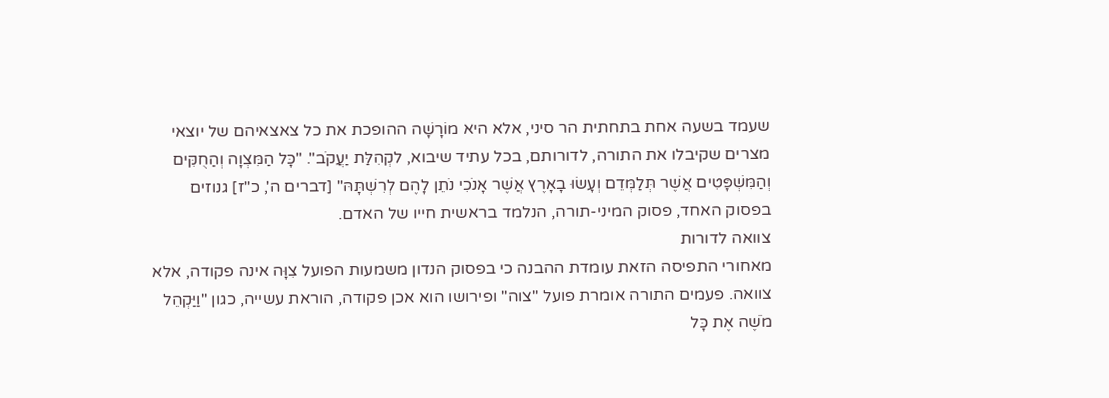שעמד בשעה אחת בתחתית הר סיני, אלא היא מוֹרָשָׁה ההופכת את כל צאצאיהם של יוצאי מצרים שקיבלו את התורה, לדורותם, בכל עתיד שיבוא, לקְהִלַּת יַעֲקֹב". "כָּל הַמִּצְוָה וְהַחֻקִּים וְהַמִּשְׁפָּטִים אֲשֶׁר תְּלַמְּדֵם וְעָשׂוּ בָאָרֶץ אֲשֶׁר אָנֹכִי נֹתֵן לָהֶם לְרִשְׁתָּהּ" [דברים ה', כ"ז] גנוזים בפסוק האחד, פסוק המיני-תורה, הנלמד בראשית חייו של האדם.
צוואה לדורות
מאחורי התפיסה הזאת עומדת ההבנה כי בפסוק הנדון משמעות הפועל צִוָּה אינה פקודה, אלא צוואה. פעמים התורה אומרת פועל "צוה" ופירושו הוא אכן פקודה, הוראת עשייה, כגון "וַיַּקְהֵל מֹשֶׁה אֶת כָּל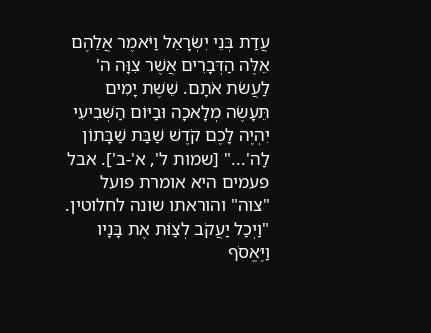עֲדַת בְּנֵי יִשְׂרָאֵל וַיֹּאמֶר אֲלֵהֶם אֵלֶּה הַדְּבָרִים אֲשֶׁר צִוָּה ה' לַעֲשֹׂת אֹתָם. שֵׁשֶׁת יָמִים תֵּעָשֶׂה מְלָאכָה וּבַיּוֹם הַשְּׁבִיעִי יִהְיֶה לָכֶם קֹדֶשׁ שַׁבַּת שַׁבָּתוֹן לַה'..." [שמות ל', א'-ב']. אבל פעמים היא אומרת פועל "צוה" והוראתו שונה לחלוטין. "וַיְכַל יַעֲקֹב לְצַוֹּת אֶת בָּנָיו וַיֶּאֱסֹף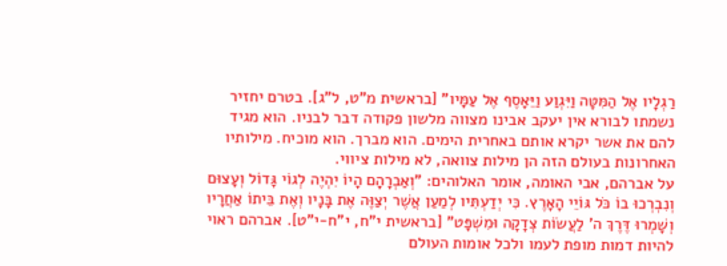רַגְלָיו אֶל הַמִּטָּה וַיִּגְוַע וַיֵּאָסֶף אֶל עַמָּיו" [בראשית מ"ט, ל"ג]. בטרם יחזיר נשמתו לבורא אין יעקב אבינו מצווה מלשון פקודה דבר לבניו. הוא מגיד להם את אשר יקרא אותם באחרית הימים. הוא מברך. הוא מוכיח. מילותיו האחרונות בעולם הזה הן מילות צוואה, לא מילות ציווי.
על אברהם, אבי האומה, אומר האלוהים: "וְאַבְרָהָם הָיוֹ יִהְיֶה לְגוֹי גָּדוֹל וְעָצוּם וְנִבְרְכוּ בוֹ כֹּל גּוֹיֵי הָאָרֶץ. כִּי יְדַעְתִּיו לְמַעַן אֲשֶׁר יְצַוֶּה אֶת בָּנָיו וְאֶת בֵּיתוֹ אַחֲרָיו וְשָׁמְרוּ דֶּרֶךְ ה' לַעֲשׂוֹת צְדָקָה וּמִשְׁפָּט" [בראשית י"ח, י"ח-י"ט]. אברהם ראוי להיות דמות מופת לעמו ולכל אומות העולם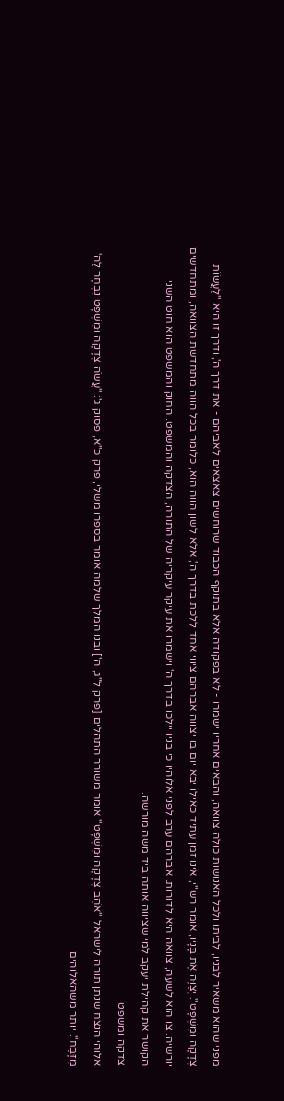מפני שהוא משאיר לבניו, לביתו ולכל האנושות כולה צוואה, והבאים אחריו ישמרו - לא בפקודה אלא בתוקף הכבוד שרוחשים צאצאים לאביהם - את דרך ה', ודרך זו היא "לַעֲשׂוֹת צְדָקָה וּמִשְׁפָּט". יְצַוֶּה אֶת בָּנָיו, אומר רש"י, אינו זמן עתיד כאילו יבא יום בו יצווה אברהם ציווי אחד ללכת בדרך ה', אלא לשון הווה הוא, כלומר בכל הווה מתחדשת הצוואה, ומתחדשים יורשיה. צו הוא לשעה, צוואה היא לדורות. אברהם ערב לפני אלוהיו כי בניו יילכו בדרך ה' וישמרו את עיקר עיקריה של התורה, הצדקה והמשפט. החוק והמשפט הוא חוט השני הקושר את קהילת יעקב למי שציווה אותה ביד משה מורשה.
צדקה ומשפט
אלוהי הנצח שנתן תורה לישראל "אֹהֵב צְדָקָה וּמִשְׁפָּט" אומר משורר התהלים [פרק ל"ג, ה'] ובנו המלך שלמה אומר בספרו משלי, פרק כ"א, פסוק ג': "עֲשֹׂה צְדָקָה וּמִשְׁפָּט נִבְחָר לַה' מִזָּבַח". יותר משהאלוהים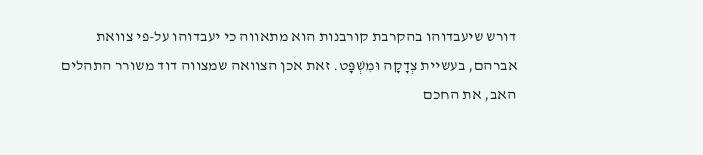דורש שיעבדוהו בהקרבת קורבנות הוא מתאווה כי יעבדוהו על-פי צוואת אברהם, בעשיית צְדָקָה וּמִשְׁפָּט. זאת אכן הצוואה שמצווה דוד משורר התהלים האב, את החכם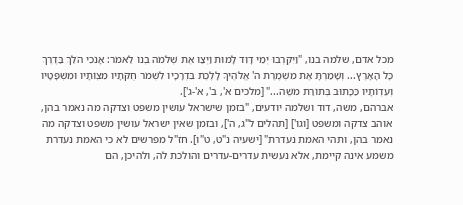מכל אדם, שלמה בנו, "וַיִּקְרְבוּ יְמֵי דָוִד לָמוּת וַיְצַו אֶת שְׁלֹמֹה בְנוֹ לֵאמֹר: אָנֹכִי הֹלֵךְ בַּדֶרֶךְ כָּל הָאָרֶץ... וְשָׁמַרְתָּ אֶת מִשְׁמֶרֶת ה' אֱלֹהֶיךָ לָלֶכֶת בִּדְרָכָיו לִשְׁמֹר חֻקֹּתָיו מִצְוֹתָיו וּמִשְׁפָּטָיו וְעֵדְוֹתָיו כַּכָּתוּב בְּתוֹרַת מֹשֶׁה..." [מלכים א', ב', א'-ג'].
אברהם, משה, דוד ושלמה יודעים, "בזמן שישראל עושין משפט וצדקה מה נאמר בהן, אוהב צדקה ומשפט [וגו'] [תהלים ל"ג, ה'], ובזמן שאין ישראל עושין משפט וצדקה מה נאמר בהן, ותהי האמת נעדרת" [ישעיה נ"ט, ט"ו]. חז"ל מפרשים לא כי האמת נעדרת משמע אינה קיימת, אלא נעשית עדרים-עדרים והולכת לה, ולהיכן, הם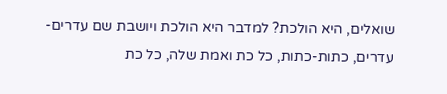שואלים, היא הולכת? למדבר היא הולכת ויושבת שם עדרים-עדרים, כתות-כתות, כל כת ואמת שלה, כל כת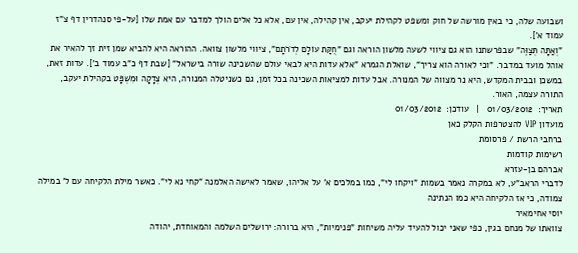ושבועה שלה, כי באין מורשה של חוק ומשפט לקהילת יעקב, אין קהילה, אין עם, אלא כל אלים הולך למדבר עם אמת שלו [על-פי סנהדרין דף צ"ז עמוד א'].
"וְאַתָּה תְּצַוֶּה" שבפרשתנו הוא גם ציווי לשעה מלשון הוראה וגם "חֻקַּת עוֹלָם לְדֹרֹתָם", ציווי מלשון צוואה. ההוראה היא להביא שמן זית זך להאיר את אוהל מועד במדבר. "וכי לאורה הוא צריך", שואלת הגמרא "אלא עדות היא לבאי עולם שהשכינה שורה בישראל" [שבת דף כ"ב עמוד ב']. עדות זאת, במשכן ובבית המקדש, היא נר מצווה של המנורה. אבל עדות למציאות השכינה בכל זמן, גם כשניטלה המנורה, היא צְדָקָה וּמִשְׁפָּט בקהילת יעקב, התורה עצמה, האור.
תאריך:  01/03/2012   |   עודכן:  01/03/2012
מועדון VIP להצטרפות הקלק כאן
ברחבי הרשת / פרסומת
רשימות קודמות
אברהם בן-עזרא
לדברי הראב"ע, לא במקרה נאמר בשמות "ויקחו לי", כמו במלכים א' על אליהו, שאמר לאישה האלמנה "קחי נא לי". כאשר מילת הלקיחה עם ל' במילה צמודה, כי אז הלקיחה היא כמו הנתינה
יוסי אחימאיר
צוואתו של מנחם בגין, כפי שאני יכול להעיד עליה משיחות "פנימיות", היא ברורה: ירושלים השלמה והמאוחדת, יהודה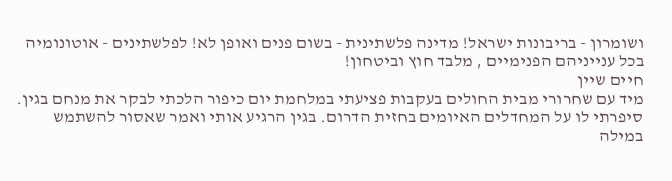ושומרון - בריבונות ישראל! מדינה פלשתינית - בשום פנים ואופן לא! לפלשתינים - אוטונומיה בכל ענייניהם הפנימיים , מלבד חוץ וביטחון!
חיים שיין
מיד עם שחרורי מבית החולים בעקבות פציעתי במלחמת יום כיפור הלכתי לבקר את מנחם בגין. סיפרתי לו על המחדלים האיומים בחזית הדרום. בגין הרגיע אותי ואמר שאסור להשתמש במילה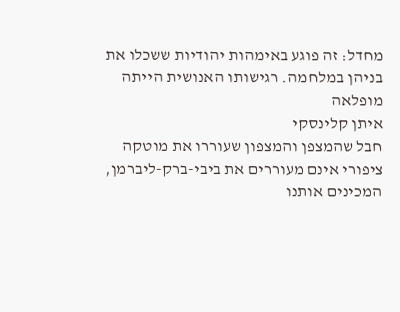מחדל: זה פוגע באימהות יהודיות ששכלו את בניהן במלחמה. רגישותו האנושית הייתה מופלאה
איתן קלינסקי
חבל שהמצפן והמצפון שעוררו את מוטקה ציפורי אינם מעוררים את ביבי-ברק-ליברמן, המכינים אותנו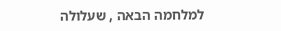למלחמה הבאה , שעלולה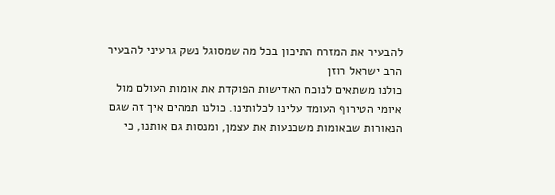להבעיר את המזרח התיכון בכל מה שמסוגל נשק גרעיני להבעיר
הרב ישראל רוזן
כולנו משתאים לנוכח האדישות הפוקדת את אומות העולם מול איומי הטירוף העומד עלינו לכלותינו. כולנו תמהים איך זה שגם הנאורות שבאומות משכנעות את עצמן, ומנסות גם אותנו, כי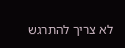לא צריך להתרגש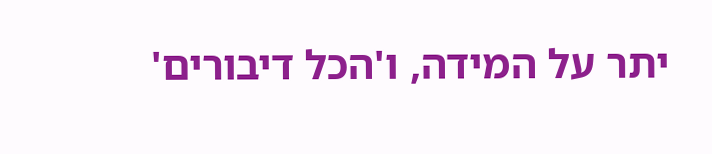יתר על המידה, ו'הכל דיבורים'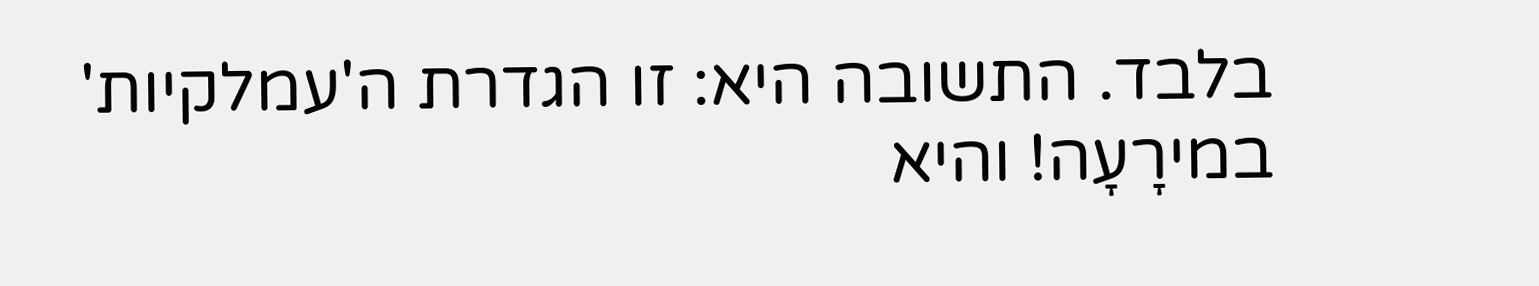בלבד. התשובה היא: זו הגדרת ה'עמלקיות' במירָעָה! והיא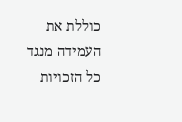כוללת את העמידה מנגד
כל הזכויות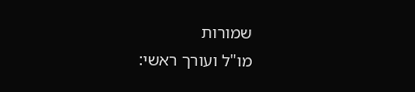שמורות
מו"ל ועורך ראשי: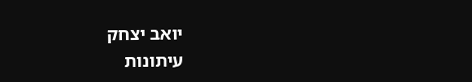יואב יצחק
עיתונות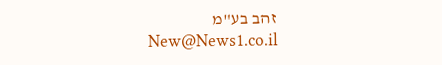זהב בע"מ New@News1.co.il